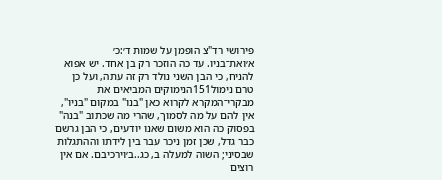פירושי רד"צ הופמן על שמות ד׳:כ׳
א׳ואת־בניו. עד כה הוזכר רק בן אחד. יש אפוא להניח, כי הבן השני נולד רק זה עתה, ועל כן טרם נימול151הנימוקים המביאים את מבקרי־המקרא לקרוא כאן "בנו" במקום "בניו", אין להם על מה לסמוך, שהרי מה שכתוב "בנה" בפסוק כה הוא משום שאנו יודעים, כי הבן גרשם כבר גדל, שכן זמן ניכר עבר בין לידתו וההתגלות שבסיני; השוה למעלה ב, כג..ב׳וירכיבם. אם אין רוצים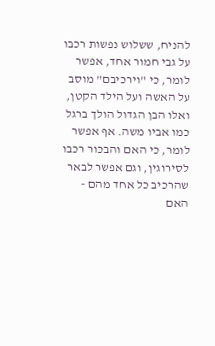להניח, ששלוש נפשות רכבו על גבי חמור אחד, אפשר לומר, כי "וירכיבם" מוסב על האשה ועל הילד הקטן, ואלו הבן הגדול הולך ברגל כמו אביו משה. אף אפשר לומר, כי האם והבכור רכבו לסירוגין, וגם אפשר לבאר שהרכיב כל אחד מהם - האם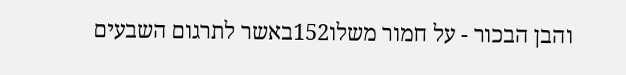והבן הבכור - על חמור משלו152באשר לתרגום השבעים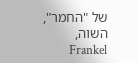של "החמר", השוה, Frankel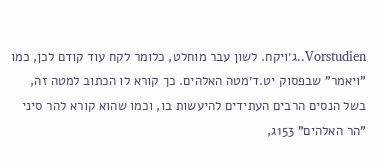Vorstudien..ג׳ויקח. לשון עבר מוחלט, כלומר לקח עוד קודם לכן, כמו "ויאמר" שבפסוק יט.ד׳מטה האלהים. כך קורא לו הכתוב למטה זה, בשל הנסים הרבים העתידים להיעשות בו, וכמו שהוא קורא להר סיני "הר האלהים" 153ג,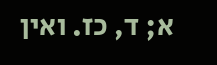א; ד, כז. ואין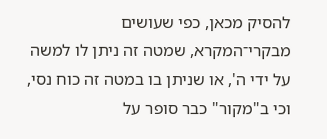להסיק מכאן, כפי שעושים מבקרי־המקרא, שמטה זה ניתן לו למשה על ידי ה', או שניתן בו במטה זה כוח נסי, וכי ב"מקור" כבר סופר על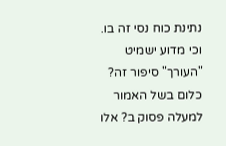נתינת כוח נסי זה בו. וכי מדוע ישמיט "העורך" סיפור זה? כלום בשל האמור למעלה פסוק ב? אלו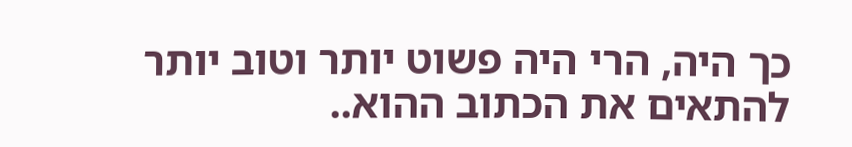כך היה, הרי היה פשוט יותר וטוב יותר להתאים את הכתוב ההוא..